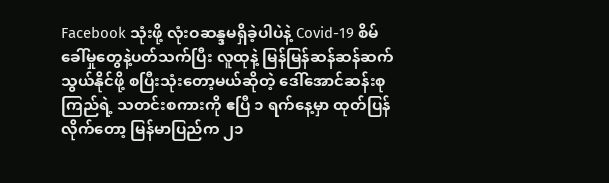Facebook သုံးဖို့ လုံးဝဆန္ဒမရှိခဲ့ပါပဲနဲ့ Covid-19 စိမ်ခေါ်မှုတွေနဲ့ပတ်သက်ပြီး လူထုနဲ့ မြန်မြန်ဆန်ဆန်ဆက်သွယ်နိုင်ဖို့ စပြီးသုံးတော့မယ်ဆိုတဲ့ ဒေါ်အောင်ဆန်းစုကြည်ရဲ့ သတင်းစကားကို ဧပြီ ၁ ရက်နေ့မှာ ထုတ်ပြန်လိုက်တော့ မြန်မာပြည်က ၂၁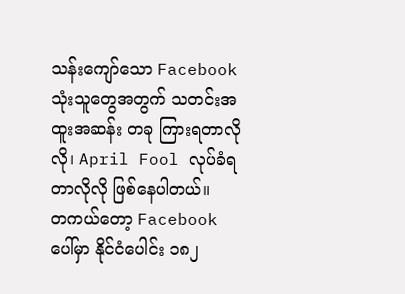သန်းကျော်သော Facebook သုံးသူတွေအတွက် သတင်းအထူးအဆန်း တခု ကြားရတာလိုလို၊ April Fool လုပ်ခံရတာလိုလို ဖြစ်နေပါတယ်။
တကယ်တော့ Facebook ပေါ်မှာ နိုင်ငံပေါင်း ၁၈၂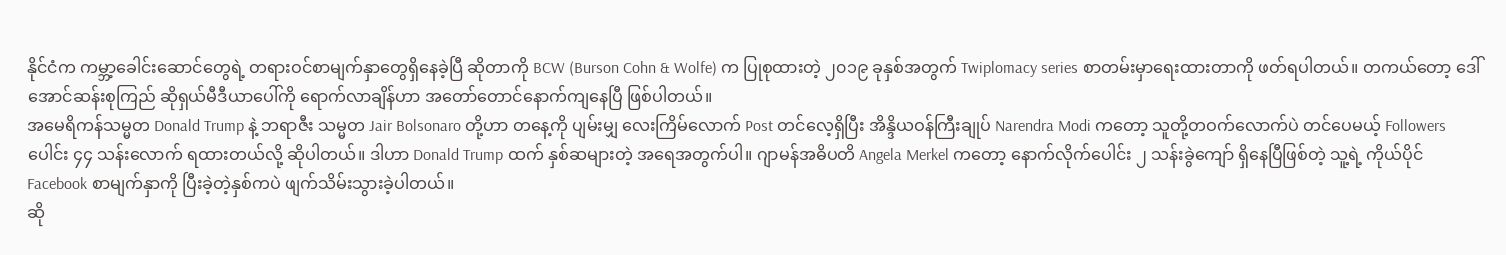နိုင်ငံက ကမ္ဘာ့ခေါင်းဆောင်တွေရဲ့ တရားဝင်စာမျက်နှာတွေရှိနေခဲ့ပြီ ဆိုတာကို BCW (Burson Cohn & Wolfe) က ပြုစုထားတဲ့ ၂၀၁၉ ခုနှစ်အတွက် Twiplomacy series စာတမ်းမှာရေးထားတာကို ဖတ်ရပါတယ်။ တကယ်တော့ ဒေါ်အောင်ဆန်းစုကြည် ဆိုရှယ်မီဒီယာပေါ်ကို ရောက်လာချိန်ဟာ အတော်တောင်နောက်ကျနေပြီ ဖြစ်ပါတယ်။
အမေရိကန်သမ္မတ Donald Trump နဲ့ ဘရာဇီး သမ္မတ Jair Bolsonaro တို့ဟာ တနေ့ကို ပျမ်းမျှ လေးကြိမ်လောက် Post တင်လေ့ရှိပြီး အိန္ဒိယဝန်ကြီးချုပ် Narendra Modi ကတော့ သူတို့တဝက်လောက်ပဲ တင်ပေမယ့် Followers ပေါင်း ၄၄ သန်းလောက် ရထားတယ်လို့ ဆိုပါတယ်။ ဒါဟာ Donald Trump ထက် နှစ်ဆများတဲ့ အရေအတွက်ပါ။ ဂျာမန်အဓိပတိ Angela Merkel ကတော့ နောက်လိုက်ပေါင်း ၂ သန်းခွဲကျော် ရှိနေပြီဖြစ်တဲ့ သူ့ရဲ့ ကိုယ်ပိုင် Facebook စာမျက်နှာကို ပြီးခဲ့တဲ့နှစ်ကပဲ ဖျက်သိမ်းသွားခဲ့ပါတယ်။
ဆို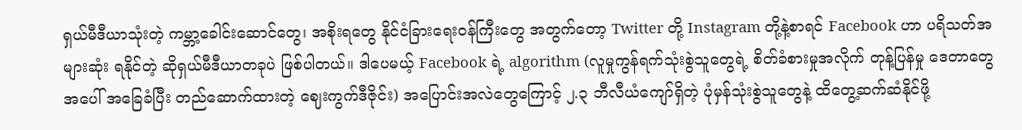ရှယ်မီဒီယာသုံးတဲ့ ကမ္ဘာ့ခေါင်းဆောင်တွေ၊ အစိုးရတွေ နိုင်ငံခြားရေးဝန်ကြီးတွေ အတွက်တော့ Twitter တို့ Instagram တို့နဲ့စာရင် Facebook ဟာ ပရိသတ်အများဆုံး ရနိုင်တဲ့ ဆိုရှယ်မီဒီယာတခုပဲ ဖြစ်ပါတယ်။ ဒါပေမယ့် Facebook ရဲ့ algorithm (လူမှုကွန်ရက်သုံးစွဲသူတွေရဲ့ စိတ်ခံစားမှုအလိုက် တုန့်ပြန်မှု ဒေတာတွေအပေါ် အခြေခံပြီး တည်ဆောက်ထားတဲ့ ဈေးကွက်ဒီဇိုင်း) အပြောင်းအလဲတွေကြောင့် ၂.၃ ဘီလီယံကျော်ရှိတဲ့ ပုံမှန်သုံးစွဲသူတွေနဲ့ ထိတွေ့ဆက်ဆံနိုင်ဖို့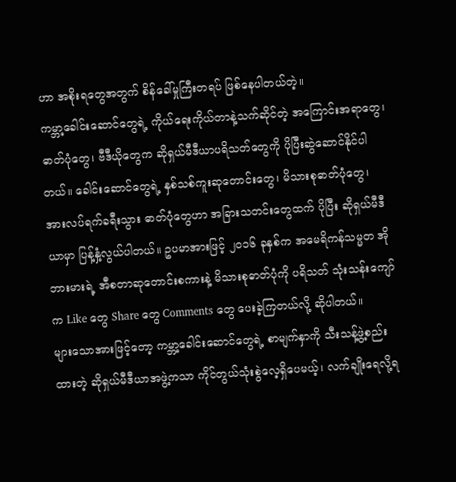ဟာ အစိုးရတွေအတွက် စိန်ခေါ်မှုကြီးတရပ် ဖြစ်နေပါတယ်တဲ့။
ကမ္ဘာ့ခေါင်းဆောင်တွေရဲ့ ကိုယ်ရေးကိုယ်တာနဲ့သက်ဆိုင်တဲ့ အကြောင်းအရာတွေ၊ ဓာတ်ပုံတွေ၊ ဗီဒီယိုတွေက ဆိုရှယ်မီဒီယာပရိသတ်တွေကို ပိုပြီးဆွဲဆောင်နိုင်ပါတယ်။ ခေါင်းဆောင်တွေရဲ့ နှစ်သစ်ကူးဆုတောင်းတွေ၊ မိသားစုဓာတ်ပုံတွေ၊ အားလပ်ရက်ခရီးသွား ဓာတ်ပုံတွေဟာ အခြားသတင်းတွေထက် ပိုပြီး ဆိုရှယ်မီဒီယာမှာ ပြန့်နှံ့လွယ်ပါတယ်။ ဥပမာအားဖြင့် ၂၀၁၆ ခုနှစ်က အမေရိကန်သမ္မတ အိုဘားမားရဲ့ အီစတာဆုတောင်းစကားနဲ့ မိသားစုဓာတ်ပုံကို ပရိသတ် သုံးသန်းကျော်က Like တွေ Share တွေ Comments တွေ ပေးခဲ့ကြတယ်လို့ ဆိုပါတယ်။
များသောအားဖြင့်တော့ ကမ္ဘာ့ခေါင်းဆောင်တွေရဲ့ စာမျက်နှာကို သီးသန့်ဖွဲ့စည်းထားတဲ့ ဆိုရှယ်မီဒီယာအဖွဲ့ကသာ ကိုင်တွယ်သုံးစွဲလေ့ရှိပေမယ့်၊ လက်ချိုးရေလို့ရ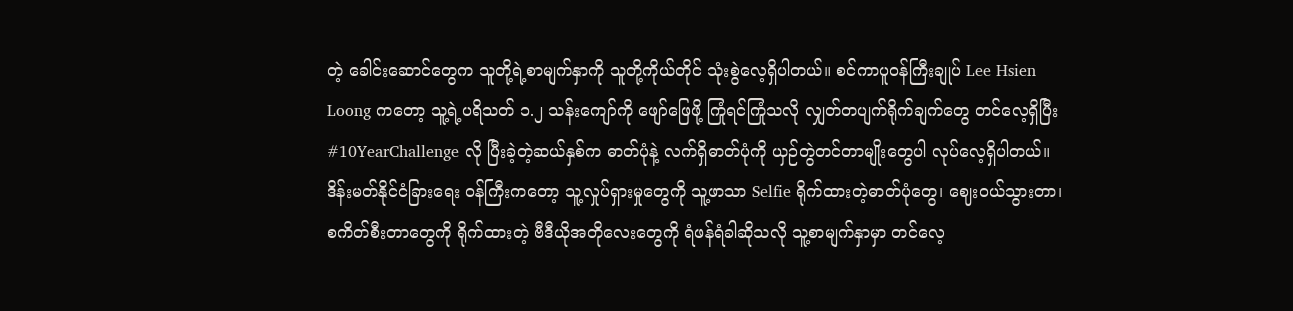တဲ့ ခေါင်းဆောင်တွေက သူတို့ရဲ့စာမျက်နှာကို သူတို့ကိုယ်တိုင် သုံးစွဲလေ့ရှိပါတယ်။ စင်ကာပူဝန်ကြီးချုပ် Lee Hsien Loong ကတော့ သူ့ရဲ့ပရိသတ် ၁.၂ သန်းကျော်ကို ဖျော်ဖြေဖို့ ကြုံရင်ကြုံသလို လျှတ်တပျက်ရိုက်ချက်တွေ တင်လေ့ရှိပြီး #10YearChallenge လို ပြီးခဲ့တဲ့ဆယ်နှစ်က ဓာတ်ပုံနဲ့ လက်ရှိဓာတ်ပုံကို ယှဉ်တွဲတင်တာမျိုးတွေပါ လုပ်လေ့ရှိပါတယ်။
ဒိန်းမတ်နိုင်ငံခြားရေး ဝန်ကြီးကတော့ သူ့လှုပ်ရှားမှုတွေကို သူ့ဖာသာ Selfie ရိုက်ထားတဲ့ဓာတ်ပုံတွေ၊ ဈေးဝယ်သွားတာ၊ စကိတ်စီးတာတွေကို ရိုက်ထားတဲ့ ဗီဒီယိုအတိုလေးတွေကို ရံဖန်ရံခါဆိုသလို သူ့စာမျက်နှာမှာ တင်လေ့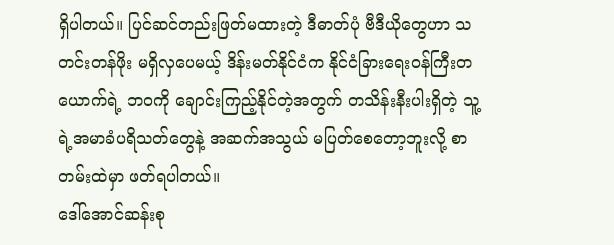ရှိပါတယ်။ ပြင်ဆင်တည်းဖြတ်မထားတဲ့ ဒီဓာတ်ပုံ ဗီဒီယိုတွေဟာ သတင်းတန်ဖိုး မရှိလှပေမယ့် ဒိန်းမတ်နိုင်ငံက နိုင်ငံခြားရေးဝန်ကြီးတယောက်ရဲ့ ဘဝကို ချောင်းကြည့်နိုင်တဲ့အတွက် တသိန်းနီးပါးရှိတဲ့ သူ့ရဲ့အမာခံပရိသတ်တွေနဲ့ အဆက်အသွယ် မပြတ်စေတော့ဘူးလို့ စာတမ်းထဲမှာ ဖတ်ရပါတယ်။
ဒေါ်အောင်ဆန်းစု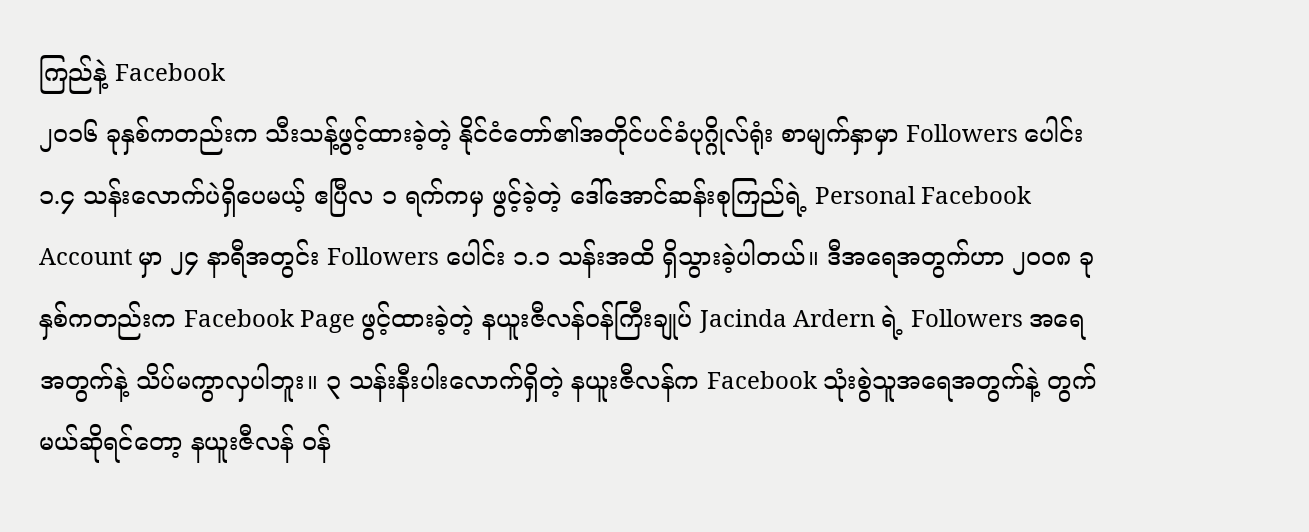ကြည်နဲ့ Facebook
၂၀၁၆ ခုနှစ်ကတည်းက သီးသန့်ဖွင့်ထားခဲ့တဲ့ နိုင်ငံတော်၏အတိုင်ပင်ခံပုဂ္ဂိုလ်ရုံး စာမျက်နှာမှာ Followers ပေါင်း ၁.၄ သန်းလောက်ပဲရှိပေမယ့် ဧပြီလ ၁ ရက်ကမှ ဖွင့်ခဲ့တဲ့ ဒေါ်အောင်ဆန်းစုကြည်ရဲ့ Personal Facebook Account မှာ ၂၄ နာရီအတွင်း Followers ပေါင်း ၁.၁ သန်းအထိ ရှိသွားခဲ့ပါတယ်။ ဒီအရေအတွက်ဟာ ၂၀၀၈ ခုနှစ်ကတည်းက Facebook Page ဖွင့်ထားခဲ့တဲ့ နယူးဇီလန်ဝန်ကြီးချုပ် Jacinda Ardern ရဲ့ Followers အရေအတွက်နဲ့ သိပ်မကွာလှပါဘူး။ ၃ သန်းနီးပါးလောက်ရှိတဲ့ နယူးဇီလန်က Facebook သုံးစွဲသူအရေအတွက်နဲ့ တွက်မယ်ဆိုရင်တော့ နယူးဇီလန် ဝန်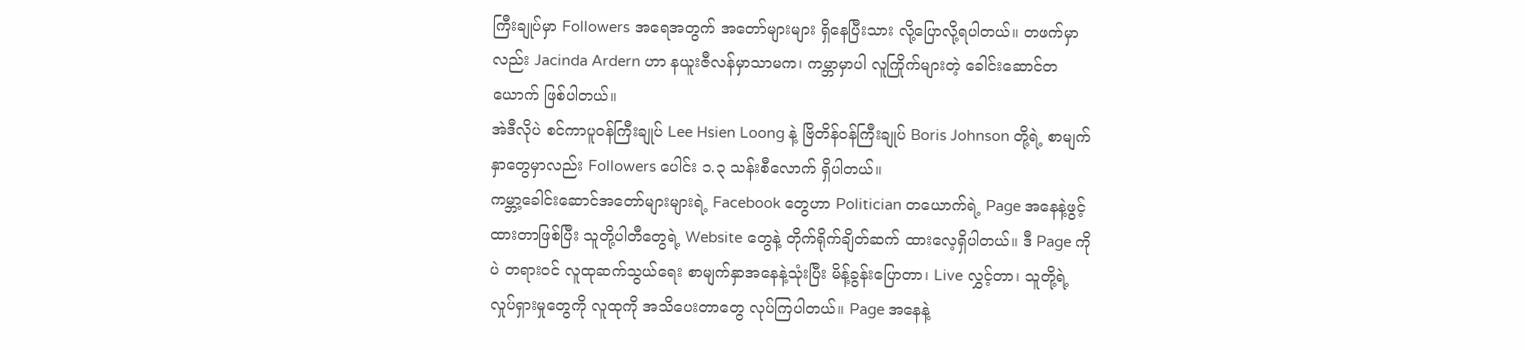ကြီးချုပ်မှာ Followers အရေအတွက် အတော်များများ ရှိနေပြီးသား လို့ပြောလို့ရပါတယ်။ တဖက်မှာလည်း Jacinda Ardern ဟာ နယူးဇီလန်မှာသာမက၊ ကမ္ဘာမှာပါ လူကြိုက်များတဲ့ ခေါင်းဆောင်တယောက် ဖြစ်ပါတယ်။
အဲဒီလိုပဲ စင်ကာပူဝန်ကြီးချုပ် Lee Hsien Loong နဲ့ ဗြိတိန်ဝန်ကြီးချုပ် Boris Johnson တို့ရဲ့ စာမျက်နှာတွေမှာလည်း Followers ပေါင်း ၁.၃ သန်းစီလောက် ရှိပါတယ်။
ကမ္ဘာ့ခေါင်းဆောင်အတော်များများရဲ့ Facebook တွေဟာ Politician တယောက်ရဲ့ Page အနေနဲ့ဖွင့်ထားတာဖြစ်ပြီး သူတို့ပါတီတွေရဲ့ Website တွေနဲ့ တိုက်ရိုက်ချိတ်ဆက် ထားလေ့ရှိပါတယ်။ ဒီ Page ကိုပဲ တရားဝင် လူထုဆက်သွယ်ရေး စာမျက်နှာအနေနဲ့သုံးပြီး မိန့်ခွန်းပြောတာ၊ Live လွှင့်တာ၊ သူတို့ရဲ့ လှုပ်ရှားမှုတွေကို လူထုကို အသိပေးတာတွေ လုပ်ကြပါတယ်။ Page အနေနဲ့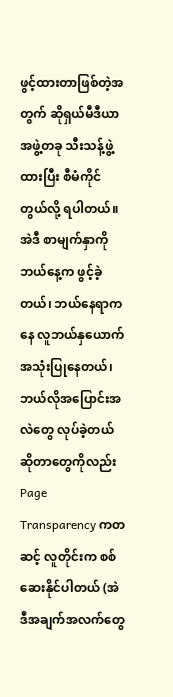ဖွင့်ထားတာဖြစ်တဲ့အတွက် ဆိုရှယ်မီဒီယာ အဖွဲ့တခု သီးသန့်ဖွဲ့ထားပြီး စီမံကိုင်တွယ်လို့ ရပါတယ်။ အဲဒီ စာမျက်နှာကို ဘယ်နေ့က ဖွင့်ခဲ့တယ်၊ ဘယ်နေရာကနေ လူဘယ်နှယောက် အသုံးပြုနေတယ်၊ ဘယ်လိုအပြောင်းအလဲတွေ လုပ်ခဲ့တယ်ဆိုတာတွေကိုလည်း Page Transparency ကတဆင့် လူတိုင်းက စစ်ဆေးနိုင်ပါတယ် (အဲဒီအချက်အလက်တွေ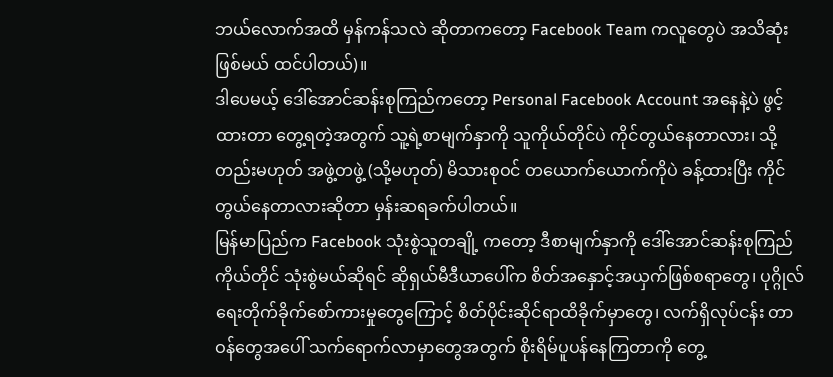ဘယ်လောက်အထိ မှန်ကန်သလဲ ဆိုတာကတော့ Facebook Team ကလူတွေပဲ အသိဆုံးဖြစ်မယ် ထင်ပါတယ်)။
ဒါပေမယ့် ဒေါ်အောင်ဆန်းစုကြည်ကတော့ Personal Facebook Account အနေနဲ့ပဲ ဖွင့်ထားတာ တွေ့ရတဲ့အတွက် သူ့ရဲ့စာမျက်နှာကို သူကိုယ်တိုင်ပဲ ကိုင်တွယ်နေတာလား၊ သို့တည်းမဟုတ် အဖွဲ့တဖွဲ့ (သို့မဟုတ်) မိသားစုဝင် တယောက်ယောက်ကိုပဲ ခန့်ထားပြီး ကိုင်တွယ်နေတာလားဆိုတာ မှန်းဆရခက်ပါတယ်။
မြန်မာပြည်က Facebook သုံးစွဲသူတချို့ ကတော့ ဒီစာမျက်နှာကို ဒေါ်အောင်ဆန်းစုကြည်ကိုယ်တိုင် သုံးစွဲမယ်ဆိုရင် ဆိုရှယ်မီဒီယာပေါ်က စိတ်အနှောင့်အယှက်ဖြစ်စရာတွေ၊ ပုဂ္ဂိုလ်ရေးတိုက်ခိုက်စော်ကားမှုတွေကြောင့် စိတ်ပိုင်းဆိုင်ရာထိခိုက်မှာတွေ၊ လက်ရှိလုပ်ငန်း တာဝန်တွေအပေါ် သက်ရောက်လာမှာတွေအတွက် စိုးရိမ်ပူပန်နေကြတာကို တွေ့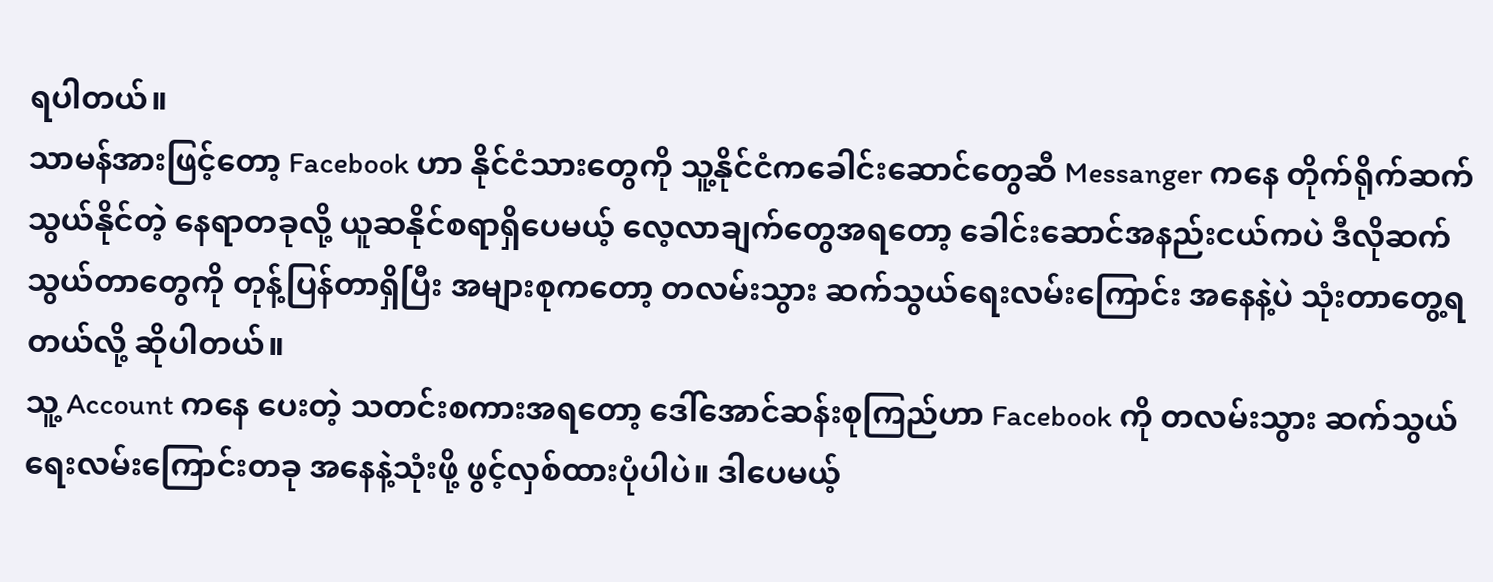ရပါတယ်။
သာမန်အားဖြင့်တော့ Facebook ဟာ နိုင်ငံသားတွေကို သူ့နိုင်ငံကခေါင်းဆောင်တွေဆီ Messanger ကနေ တိုက်ရိုက်ဆက်သွယ်နိုင်တဲ့ နေရာတခုလို့ ယူဆနိုင်စရာရှိပေမယ့် လေ့လာချက်တွေအရတော့ ခေါင်းဆောင်အနည်းငယ်ကပဲ ဒီလိုဆက်သွယ်တာတွေကို တုန့်ပြန်တာရှိပြီး အများစုကတော့ တလမ်းသွား ဆက်သွယ်ရေးလမ်းကြောင်း အနေနဲ့ပဲ သုံးတာတွေ့ရတယ်လို့ ဆိုပါတယ်။
သူ့ Account ကနေ ပေးတဲ့ သတင်းစကားအရတော့ ဒေါ်အောင်ဆန်းစုကြည်ဟာ Facebook ကို တလမ်းသွား ဆက်သွယ်ရေးလမ်းကြောင်းတခု အနေနဲ့သုံးဖို့ ဖွင့်လှစ်ထားပုံပါပဲ။ ဒါပေမယ့်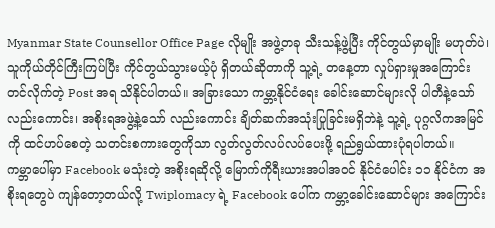Myanmar State Counsellor Office Page လိုမျိုး အဖွဲ့တခု သီးသန့်ဖွဲ့ပြီး ကိုင်တွယ်မှာမျိုး မဟုတ်ပဲ၊ သူကိုယ်တိုင်ကြီးကြပ်ပြီး ကိုင်တွယ်သွားမယ့်ပုံ ရှိတယ်ဆိုတာကို သူ့ရဲ့ တနေ့တာ လှုပ်ရှားမှုအကြောင်း တင်လိုက်တဲ့ Post အရ သိနိုင်ပါတယ်။ အခြားသော ကမ္ဘာ့နိုင်ငံရေး ခေါင်းဆောင်များလို ပါတီနဲ့သော်လည်းကောင်း၊ အစိုးရအဖွဲ့နဲ့သော် လည်းကောင်း ချိတ်ဆက်အသုံးပြုခြင်းမရှိဘဲနဲ့ သူ့ရဲ့ ပုဂ္ဂလိကအမြင်ကို ထင်ဟပ်စေတဲ့ သတင်းစကားတွေကိုသာ လွတ်လွတ်လပ်လပ်ပေးဖို့ ရည်ရွယ်ထားပုံရပါတယ်။
ကမ္ဘာပေါ်မှာ Facebook မသုံးတဲ့ အစိုးရဆိုလို့ မြောက်ကိုရီးယားအပါအဝင် နိုင်ငံပေါင်း ၁၁ နိုင်ငံက အစိုးရတွေပဲ ကျန်တော့တယ်လို့ Twiplomacy ရဲ့ Facebook ပေါ်က ကမ္ဘာ့ခေါင်းဆောင်များ အကြောင်း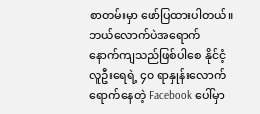စာတမ်းမှာ ဖော်ပြထားပါတယ်။
ဘယ်လောက်ပဲအရောက် နောက်ကျသည်ဖြစ်ပါစေ နိုင်ငံ့လူဦးရေရဲ့ ၄၀ ရာနှုန်းလောက် ရောက်နေတဲ့ Facebook ပေါ်မှာ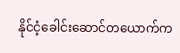နိုင်ငံ့ခေါင်းဆောင်တယောက်က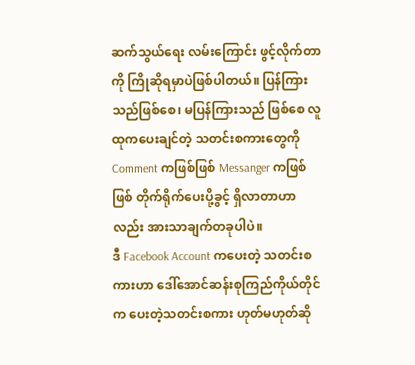ဆက်သွယ်ရေး လမ်းကြောင်း ဖွင့်လိုက်တာကို ကြိုဆိုရမှာပဲဖြစ်ပါတယ်။ ပြန်ကြားသည်ဖြစ်စေ၊ မပြန်ကြားသည် ဖြစ်စေ လူထုကပေးချင်တဲ့ သတင်းစကားတွေကို Comment ကဖြစ်ဖြစ် Messanger ကဖြစ်ဖြစ် တိုက်ရိုက်ပေးပို့ခွင့် ရှိလာတာဟာလည်း အားသာချက်တခုပါပဲ။
ဒီ Facebook Account ကပေးတဲ့ သတင်းစကားဟာ ဒေါ်အောင်ဆန်းစုကြည်ကိုယ်တိုင်က ပေးတဲ့သတင်းစကား ဟုတ်မဟုတ်ဆို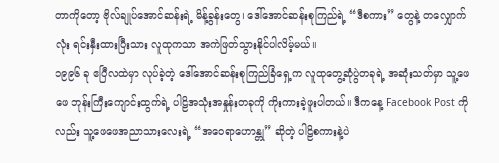တာကိုတော့ ဗိုလ်ချုပ်အောင်ဆန်းရဲ့ မိန့်ခွန်းတွေ၊ ဒေါ်အောင်ဆန်းစုကြည်ရဲ့ “ဒီစကား” တွေနဲ့ တလျှောက်လုံး ရင်းနှီးထားပြီးသား လူထုကသာ အကဲဖြတ်သွားနိုင်ပါလိမ့်မယ်။
၁၉၉၆ ခု ဧပြီလထဲမှာ လုပ်ခဲ့တဲ့ ဒေါ်အောင်ဆန်းစုကြည်ခြံရှေ့က လူထုတွေ့ဆုံပွဲတခုရဲ့ အဆုံးသတ်မှာ သူ့ဖေဖေ ဘုန်းကြီးကျောင်းထွက်ရဲ့ ပါဠိအသုံးအနှုန်းတခုကို ကိုးကားခဲ့ဖူးပါတယ်။ ဒီကနေ့ Facebook Post ကိုလည်း သူ့ဖေဖေအညာသားလေးရဲ့ “အဝေရာဟောန္တု” ဆိုတဲ့ ပါဠိစကားနဲ့ပဲ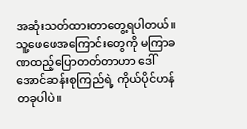အဆုံးသတ်ထားတာတွေ့ရပါတယ်။ သူ့ဖေဖေအကြောင်းတွေကို မကြာခဏထည့်ပြောတတ်တာဟာ ဒေါ်အောင်ဆန်းစုကြည်ရဲ့ ကိုယ်ပိုင်ဟန်တခုပါပဲ။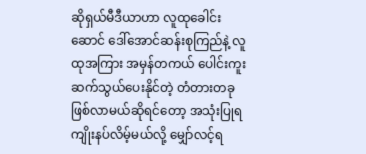ဆိုရှယ်မီဒီယာဟာ လူထုခေါင်းဆောင် ဒေါ်အောင်ဆန်းစုကြည်နဲ့ လူထုအကြား အမှန်တကယ် ပေါင်းကူး ဆက်သွယ်ပေးနိုင်တဲ့ တံတားတခုဖြစ်လာမယ်ဆိုရင်တော့ အသုံးပြုရကျိုးနပ်လိမ့်မယ်လို့ မျှော်လင့်ရ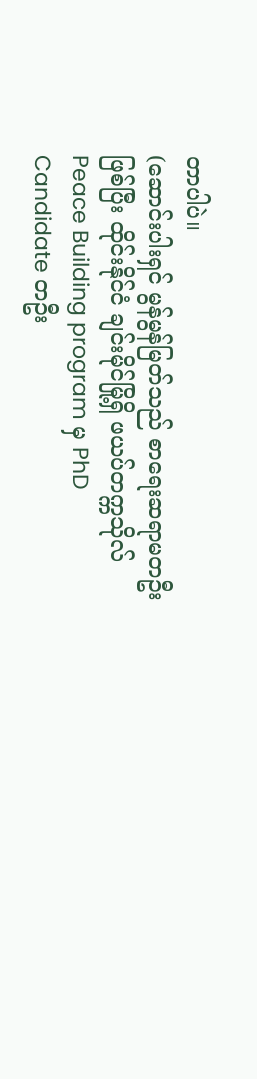တာပါပဲ။
(ဆောင်းပါးရှင် မွန်မွန်မြတ်သည် စာရေးဆရာမတဦးဖြစ်ပြီး ထိုင်းနိုင်ငံ ချင်းမိုင်မြို့ရှိ ဖယပ်တက္ကသိုလ် Peace Building program မှ PhD Candidate တဦး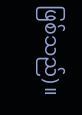ဖြစ်သည်)။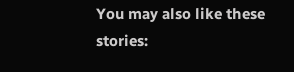You may also like these stories: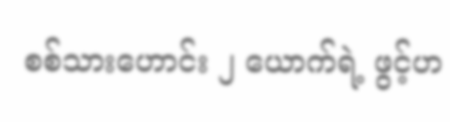စစ်သားဟောင်း ၂ ယောက်ရဲ့ ဖွင့်ဟ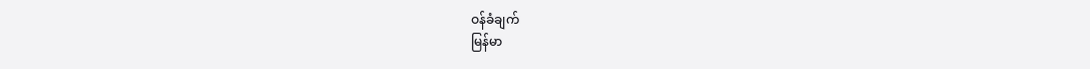ဝန်ခံချက်
မြန်မာ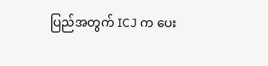ပြည်အတွက် ICJ က ပေး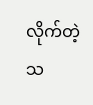လိုက်တဲ့ သ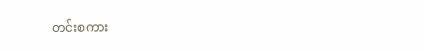တင်းစကား